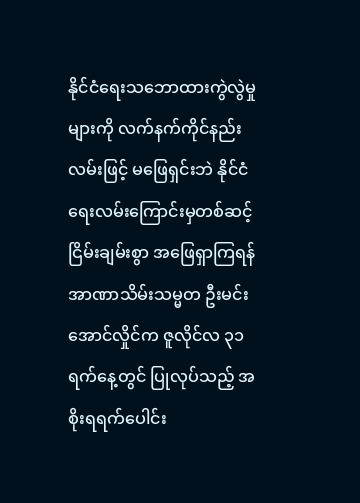နိုင်ငံရေးသဘောထားကွဲလွဲမှုများကို လက်နက်ကိုင်နည်းလမ်းဖြင့် မဖြေရှင်းဘဲ နိုင်ငံရေးလမ်းကြောင်းမှတစ်ဆင့် ငြိမ်းချမ်းစွာ အဖြေရှာကြရန် အာဏာသိမ်းသမ္မတ ဦးမင်းအောင်လှိုင်က ဇူလိုင်လ ၃၁ ရက်နေ့တွင် ပြုလုပ်သည့် အစိုးရရက်ပေါင်း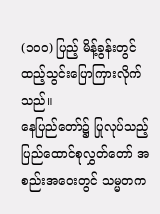(၁၀၀) ပြည့် မိန့်ခွန်းတွင် ထည့်သွင်းပြောကြားလိုက်သည်။
နေပြည်တော်၌ ပြုလုပ်သည့် ပြည်ထောင်စုလွှတ်တော် အစည်းအဝေးတွင် သမ္မတက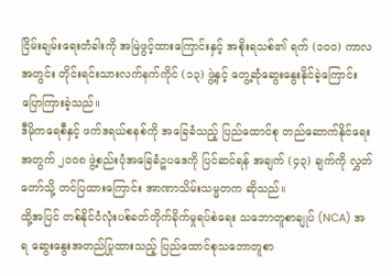ငြိမ်းချမ်းရေးတံခါးကို အမြဲဖွင့်ထားကြောင်းနှင့် အစိုးရသစ်၏ ရက် (၁၀၀) ကာလအတွင်း တိုင်းရင်းသားလက်နက်ကိုင် (၁၃) ဖွဲ့နှင့် တွေ့ဆုံဆွေးနွေးနိုင်ခဲ့ကြောင်း ပြောကြားခဲ့သည်။
ဒီမိုကရေစီနှင့် ဖက်ဒရယ်စနစ်ကို အခြေခံသည့် ပြည်ထောင်စု တည်ဆောက်နိုင်ရေးအတွက် ၂၀၀၈ ဖွဲ့စည်းပုံအခြေခံဥပဒေကို ပြင်ဆင်ရန် အချက် (၄၃) ချက်ကို လွှတ်တော်သို့ တင်ပြထားကြောင်း အာဏာသိမ်းသမ္မတက ဆိုသည်။
ထို့အပြင် တစ်နိုင်ငံလုံးပစ်ခတ်တိုက်ခိုက်မှုရပ်စဲရေး သဘောတူစာချုပ် (NCA) အရ ဆွေးနွေးအတည်ပြုထားသည့် ပြည်ထောင်စုသဘောတူစာ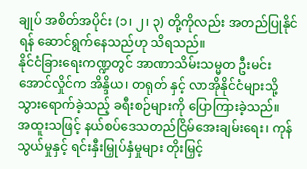ချုပ် အစိတ်အပိုင်း (၁၊ ၂၊ ၃) တို့ကိုလည်း အတည်ပြုနိုင်ရန် ဆောင်ရွက်နေသည်ဟု သိရသည်။
နိုင်ငံခြားရေးကဏ္ဍတွင် အာဏာသိမ်းသမ္မတ ဦးမင်းအောင်လှိုင်က အိန္ဒိယ၊ တရုတ် နှင့် လာအိုနိုင်ငံများသို့ သွားရောက်ခဲ့သည့် ခရီးစဉ်များကို ပြောကြားခဲ့သည်။
အထူးသဖြင့် နယ်စပ်ဒေသတည်ငြိမ်အေးချမ်းရေး၊ ကုန်သွယ်မှုနှင့် ရင်းနှီးမြှုပ်နှံမှုများ တိုးမြှင့်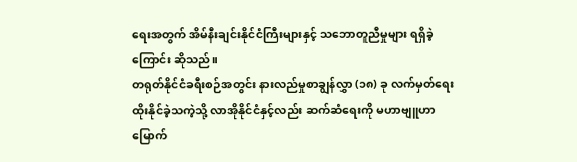ရေးအတွက် အိမ်နီးချင်းနိုင်ငံကြီးများနှင့် သဘောတူညီမှုများ ရရှိခဲ့ကြောင်း ဆိုသည်။
တရုတ်နိုင်ငံခရီးစဉ်အတွင်း နားလည်မှုစာချွန်လွှာ (၁၈) ခု လက်မှတ်ရေးထိုးနိုင်ခဲ့သကဲ့သို့ လာအိုနိုင်ငံနှင့်လည်း ဆက်ဆံရေးကို မဟာဗျူဟာမြောက်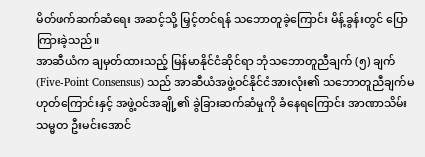မိတ်ဖက်ဆက်ဆံရေး အဆင့်သို့ မြှင့်တင်ရန် သဘောတူခဲ့ကြောင်း မိန့်ခွန်းတွင် ပြောကြားခဲ့သည်။
အာဆီယံက ချမှတ်ထားသည့် မြန်မာနိုင်ငံဆိုင်ရာ ဘုံသဘောတူညီချက် (၅) ချက် (Five-Point Consensus) သည် အာဆီယံအဖွဲ့ဝင်နိုင်ငံအားလုံး၏ သဘောတူညီချက်မဟုတ်ကြောင်းနှင့် အဖွဲ့ဝင်အချို့၏ ခွဲခြားဆက်ဆံမှုကို ခံနေရကြောင်း အာဏာသိမ်းသမ္မတ ဦးမင်းအောင်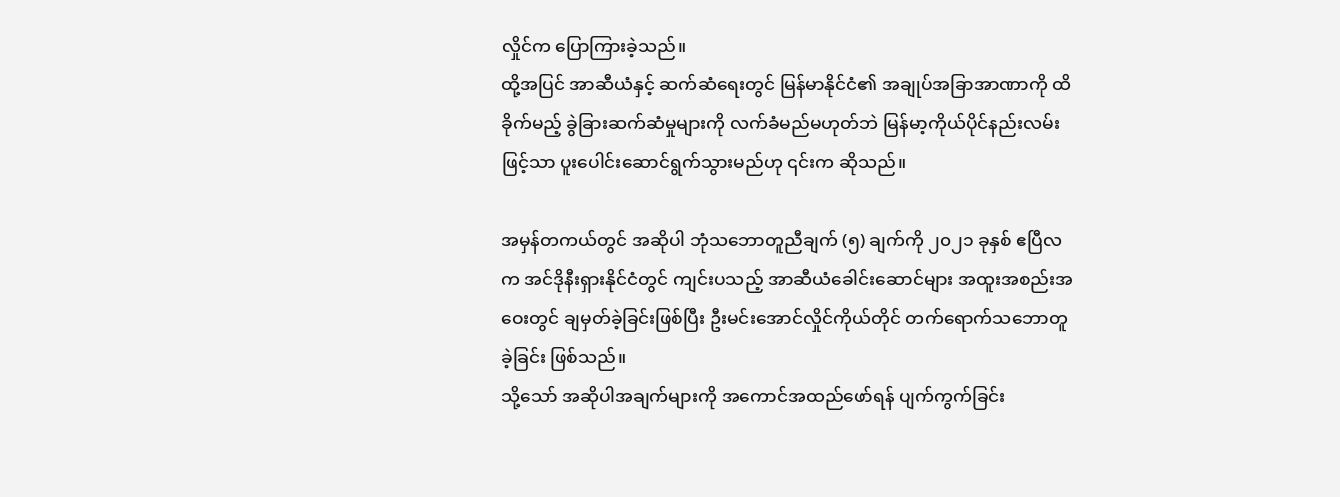လှိုင်က ပြောကြားခဲ့သည်။
ထို့အပြင် အာဆီယံနှင့် ဆက်ဆံရေးတွင် မြန်မာနိုင်ငံ၏ အချုပ်အခြာအာဏာကို ထိခိုက်မည့် ခွဲခြားဆက်ဆံမှုများကို လက်ခံမည်မဟုတ်ဘဲ မြန်မာ့ကိုယ်ပိုင်နည်းလမ်းဖြင့်သာ ပူးပေါင်းဆောင်ရွက်သွားမည်ဟု ၎င်းက ဆိုသည်။

အမှန်တကယ်တွင် အဆိုပါ ဘုံသဘောတူညီချက် (၅) ချက်ကို ၂၀၂၁ ခုနှစ် ဧပြီလက အင်ဒိုနီးရှားနိုင်ငံတွင် ကျင်းပသည့် အာဆီယံခေါင်းဆောင်များ အထူးအစည်းအဝေးတွင် ချမှတ်ခဲ့ခြင်းဖြစ်ပြီး ဦးမင်းအောင်လှိုင်ကိုယ်တိုင် တက်ရောက်သဘောတူခဲ့ခြင်း ဖြစ်သည်။
သို့သော် အဆိုပါအချက်များကို အကောင်အထည်ဖော်ရန် ပျက်ကွက်ခြင်း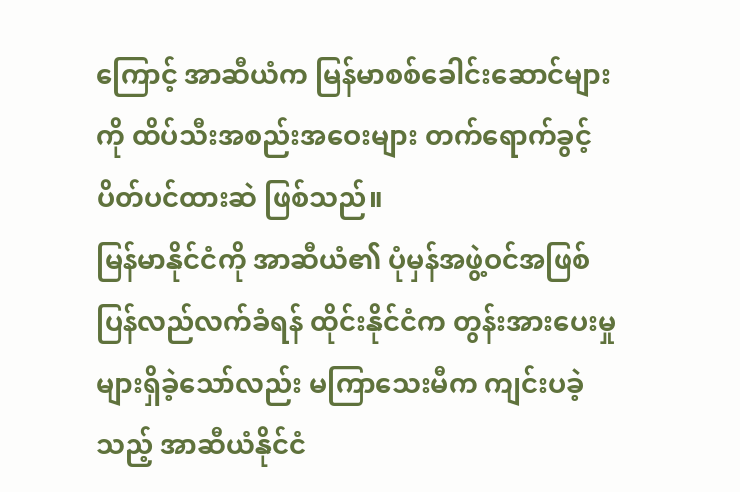ကြောင့် အာဆီယံက မြန်မာစစ်ခေါင်းဆောင်များကို ထိပ်သီးအစည်းအဝေးများ တက်ရောက်ခွင့် ပိတ်ပင်ထားဆဲ ဖြစ်သည်။
မြန်မာနိုင်ငံကို အာဆီယံ၏ ပုံမှန်အဖွဲ့ဝင်အဖြစ် ပြန်လည်လက်ခံရန် ထိုင်းနိုင်ငံက တွန်းအားပေးမှုများရှိခဲ့သော်လည်း မကြာသေးမီက ကျင်းပခဲ့သည့် အာဆီယံနိုင်ငံ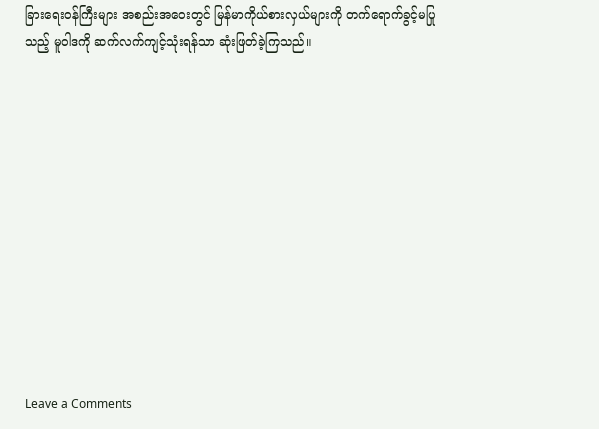ခြားရေးဝန်ကြီးများ အစည်းအဝေးတွင် မြန်မာကိုယ်စားလှယ်များကို တက်ရောက်ခွင့်မပြုသည့် မူဝါဒကို ဆက်လက်ကျင့်သုံးရန်သာ ဆုံးဖြတ်ခဲ့ကြသည်။












Leave a Comments